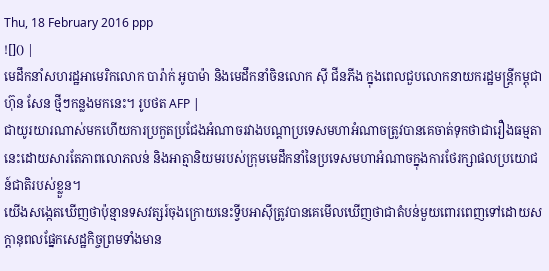Thu, 18 February 2016 ppp
![]() |
មេដឹកនាំសហរដ្ឋអាមេរិកលោក បារ៉ាក់ អូបាម៉ា និងមេដឹកនាំចិនលោក ស៊ី ជីនភីង ក្នុងពេលជួបលោកនាយករដ្ឋមន្ត្រីកម្ពុជា ហ៊ុន សែន ថ្មីៗកន្លងមកនេះ។ រូបថត AFP |
ជាយូរយារណាស់មកហើយការប្រកួតប្រជែងអំណាចរវាងបណ្តាប្រទេសមហាអំណាចត្រូវបានគេចាត់ទុកថាជារឿងធម្មតានេះដោយសារតែភាពលោភលន់ និងអាត្មានិយមរបស់ក្រុមមេដឹកនាំនៃប្រទេសមហាអំណាចក្នុងការថែរក្សាផលប្រយោជន៍ជាតិរបស់ខ្លួន។
យើងសង្កេតឃើញថាប៉ុន្មានទសវត្សរ៍ចុងក្រោយនេះទ្វីបអាស៊ីត្រូវបានគេមើលឃើញថាជាតំបន់មួយពោរពេញទៅដោយសក្តានុពលផ្នែកសេដ្ឋកិច្ចព្រមទាំងមាន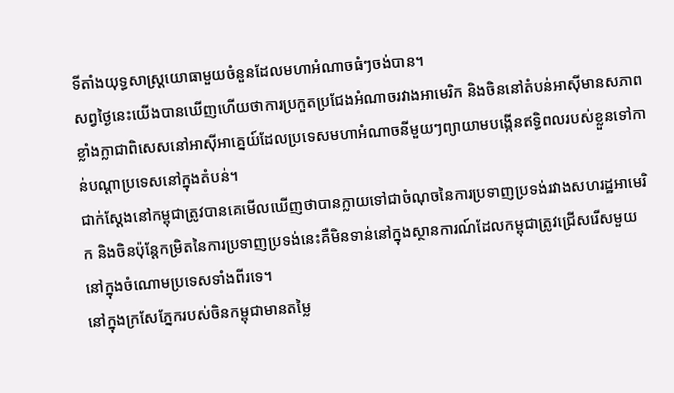ទីតាំងយុទ្ធសាស្ត្រយោធាមួយចំនួនដែលមហាអំណាចធំៗចង់បាន។
សព្វថ្ងៃនេះយើងបានឃើញហើយថាការប្រកួតប្រជែងអំណាចរវាងអាមេរិក និងចិននៅតំបន់អាស៊ីមានសភាពខ្លាំងក្លាជាពិសេសនៅអាស៊ីអាគ្នេយ៍ដែលប្រទេសមហាអំណាចនីមួយៗព្យាយាមបង្កើនឥទ្ធិពលរបស់ខ្លួនទៅកាន់បណ្តាប្រទេសនៅក្នុងតំបន់។
ជាក់ស្តែងនៅកម្ពុជាត្រូវបានគេមើលឃើញថាបានក្លាយទៅជាចំណុចនៃការប្រទាញប្រទង់រវាងសហរដ្ឋអាមេរិក និងចិនប៉ុន្តែកម្រិតនៃការប្រទាញប្រទង់នេះគឺមិនទាន់នៅក្នុងស្ថានការណ៍ដែលកម្ពុជាត្រូវជ្រើសរើសមួយនៅក្នុងចំណោមប្រទេសទាំងពីរទេ។
នៅក្នុងក្រសែភ្នែករបស់ចិនកម្ពុជាមានតម្លៃ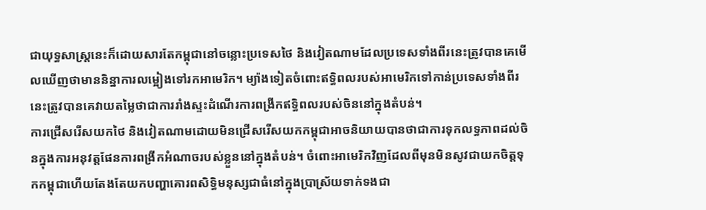ជាយុទ្ធសាស្ត្រនេះក៏ដោយសារតែកម្ពុជានៅចន្លោះប្រទេសថៃ និងវៀតណាមដែលប្រទេសទាំងពីរនេះត្រូវបានគេមើលឃើញថាមាននិន្នាការលម្អៀងទៅរកអាមេរិក។ ម្យ៉ាងទៀតចំពោះឥទ្ធិពលរបស់អាមេរិកទៅកាន់ប្រទេសទាំងពីរនេះត្រូវបានគេវាយតម្លៃថាជាការរាំងស្ទះដំណើរការពង្រីកឥទ្ធិពលរបស់ចិននៅក្នុងតំបន់។
ការជ្រើសរើសយកថៃ និងវៀតណាមដោយមិនជ្រើសរើសយកកម្ពុជាអាចនិយាយបានថាជាការទុកលទ្ធភាពដល់ចិនក្នុងការអនុវត្តផែនការពង្រីកអំណាចរបស់ខ្លួននៅក្នុងតំបន់។ ចំពោះអាមេរិកវិញដែលពីមុនមិនសូវជាយកចិត្តទុកកម្ពុជាហើយតែងតែយកបញ្ហាគោរពសិទ្ធិមនុស្សជាធំនៅក្នុងប្រាស្រ័យទាក់ទងជា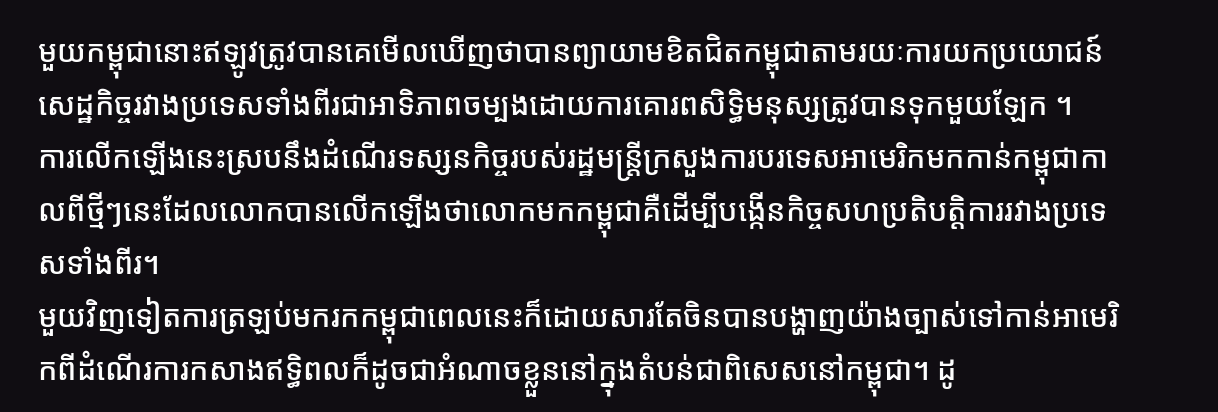មួយកម្ពុជានោះឥឡូវត្រូវបានគេមើលឃើញថាបានព្យាយាមខិតជិតកម្ពុជាតាមរយៈការយកប្រយោជន៍សេដ្ឋកិច្ចរវាងប្រទេសទាំងពីរជាអាទិភាពចម្បងដោយការគោរពសិទ្ធិមនុស្សត្រូវបានទុកមួយឡែក ។
ការលើកឡើងនេះស្របនឹងដំណើរទស្សនកិច្ចរបស់រដ្ឋមន្ត្រីក្រសួងការបរទេសអាមេរិកមកកាន់កម្ពុជាកាលពីថ្មីៗនេះដែលលោកបានលើកឡើងថាលោកមកកម្ពុជាគឺដើម្បីបង្កើនកិច្ចសហប្រតិបត្តិការរវាងប្រទេសទាំងពីរ។
មួយវិញទៀតការត្រឡប់មករកកម្ពុជាពេលនេះក៏ដោយសារតែចិនបានបង្ហាញយ៉ាងច្បាស់ទៅកាន់អាមេរិកពីដំណើរការកសាងឥទ្ធិពលក៏ដូចជាអំណាចខ្លួននៅក្នុងតំបន់ជាពិសេសនៅកម្ពុជា។ ដូ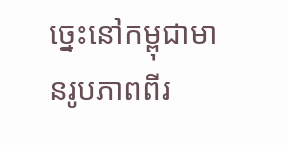ច្នេះនៅកម្ពុជាមានរូបភាពពីរ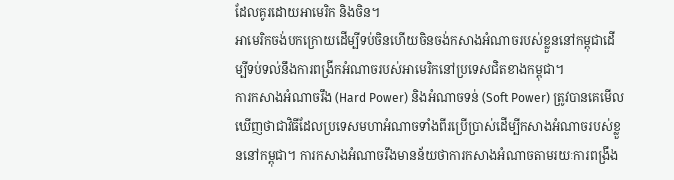ដែលគូរដោយអាមេរិក និងចិន។
អាមេរិកចង់បកក្រោយដើម្បីទប់ចិនហើយចិនចង់កសាងអំណាចរបស់ខ្លួននៅកម្ពុជាដើម្បីទប់ទល់នឹងការពង្រីកអំណាចរបស់អាមេរិកនៅប្រទេសជិតខាងកម្ពុជា។
ការកសាងអំណាចរឹង (Hard Power) និងអំណាចទន់ (Soft Power) ត្រូវបានគេមើលឃើញថាជាវិធីដែលប្រទេសមហាអំណាចទាំងពីរប្រើប្រាស់ដើម្បីកសាងអំណាចរបស់ខ្លួននៅកម្ពុជា។ ការកសាងអំណាចរឹងមានន័យថាការកសាងអំណាចតាមរយៈការពង្រឹង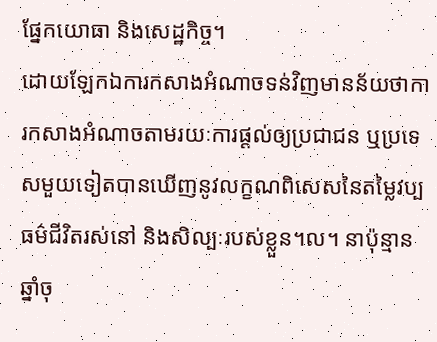ផ្នែកយោធា និងសេដ្ឋកិច្ច។
ដោយឡែកឯការកសាងអំណាចទន់វិញមានន័យថាការកសាងអំណាចតាមរយៈការផ្តល់ឲ្យប្រជាជន ឬប្រទេសមួយទៀតបានឃើញនូវលក្ខណពិសេសនៃតម្លៃវប្បធម៌ជីវិតរស់នៅ និងសិល្បៈរបស់ខ្លួន។ល។ នាប៉ុន្មានឆ្នាំចុ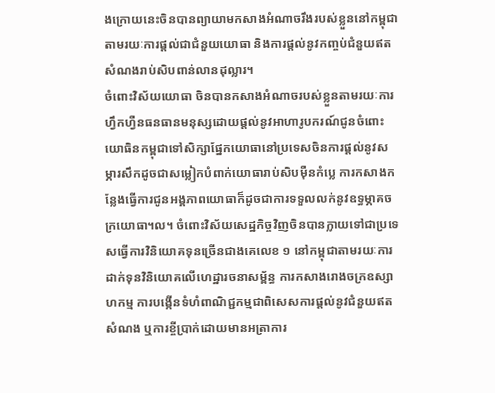ងក្រោយនេះចិនបានព្យាយាមកសាងអំណាចរឹងរបស់ខ្លួននៅកម្ពុជាតាមរយៈការផ្តល់ជាជំនួយយោធា និងការផ្តល់នូវកញ្ចប់ជំនួយឥតសំណងរាប់សិបពាន់លានដុល្លារ។
ចំពោះវិស័យយោធា ចិនបានកសាងអំណាចរបស់ខ្លួនតាមរយៈការហ្វឹកហ្វឺនធនធានមនុស្សដោយផ្តល់នូវអាហារូបករណ៍ជូនចំពោះយោធិនកម្ពុជាទៅសិក្សាផ្នែកយោធានៅប្រទេសចិនការផ្តល់នូវសម្ភារសឹកដូចជាសម្លៀកបំពាក់យោធារាប់សិបម៉ឺនកំប្លេ ការកសាងកន្លែងធ្វើការជូនអង្គភាពយោធាក៏ដូចជាការទទួលលក់នូវឧទ្ធម្ភាគចក្រយោធា។ល។ ចំពោះវិស័យសេដ្ឋកិច្ចវិញចិនបានក្លាយទៅជាប្រទេសធ្វើការវិនិយោគទុនច្រើនជាងគេលេខ ១ នៅកម្ពុជាតាមរយៈការដាក់ទុនវិនិយោគលើហេដ្ឋារចនាសម្ព័ន្ធ ការកសាងរោងចក្រឧស្សាហកម្ម ការបង្កើនទំហំពាណិជ្ជកម្មជាពិសេសការផ្តល់នូវជំនួយឥតសំណង ឬការខ្ចីប្រាក់ដោយមានអត្រាការ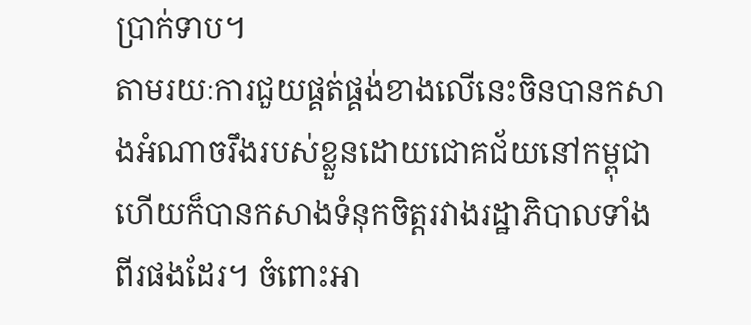ប្រាក់ទាប។
តាមរយៈការជួយផ្គត់ផ្គង់ខាងលើនេះចិនបានកសាងអំណាចរឹងរបស់ខ្លួនដោយជោគជ័យនៅកម្ពុជាហើយក៏បានកសាងទំនុកចិត្តរវាងរដ្ឋាភិបាលទាំងពីរផងដែរ។ ចំពោះអា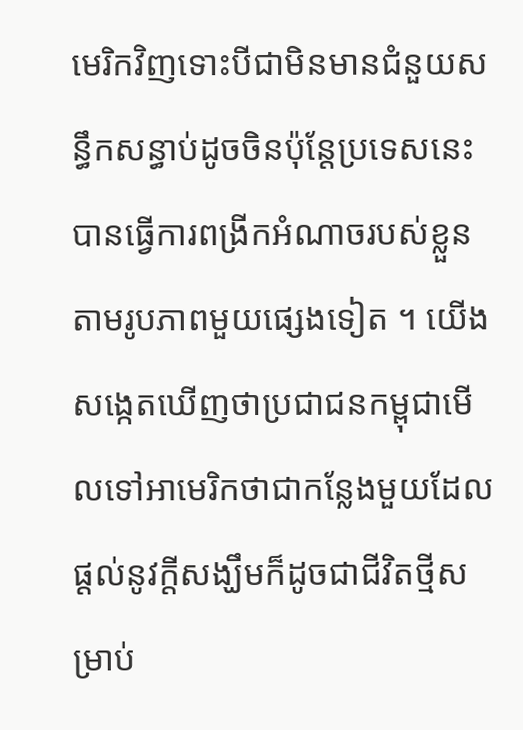មេរិកវិញទោះបីជាមិនមានជំនួយសន្ធឹកសន្ធាប់ដូចចិនប៉ុន្តែប្រទេសនេះបានធ្វើការពង្រីកអំណាចរបស់ខ្លួនតាមរូបភាពមួយផ្សេងទៀត ។ យើងសង្កេតឃើញថាប្រជាជនកម្ពុជាមើលទៅអាមេរិកថាជាកន្លែងមួយដែលផ្តល់នូវក្តីសង្ឃឹមក៏ដូចជាជីវិតថ្មីសម្រាប់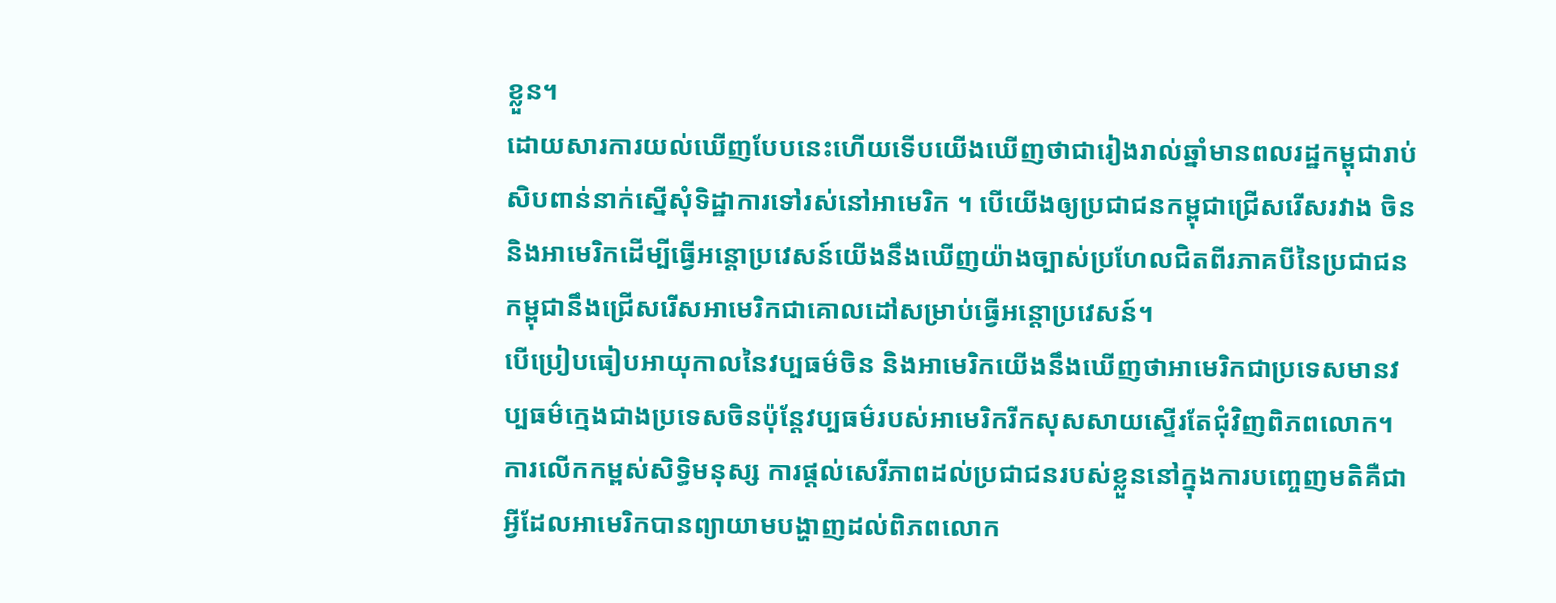ខ្លួន។
ដោយសារការយល់ឃើញបែបនេះហើយទើបយើងឃើញថាជារៀងរាល់ឆ្នាំមានពលរដ្ឋកម្ពុជារាប់សិបពាន់នាក់ស្នើសុំទិដ្ឋាការទៅរស់នៅអាមេរិក ។ បើយើងឲ្យប្រជាជនកម្ពុជាជ្រើសរើសរវាង ចិន និងអាមេរិកដើម្បីធ្វើអន្តោប្រវេសន៍យើងនឹងឃើញយ៉ាងច្បាស់ប្រហែលជិតពីរភាគបីនៃប្រជាជនកម្ពុជានឹងជ្រើសរើសអាមេរិកជាគោលដៅសម្រាប់ធ្វើអន្តោប្រវេសន៍។
បើប្រៀបធៀបអាយុកាលនៃវប្បធម៌ចិន និងអាមេរិកយើងនឹងឃើញថាអាមេរិកជាប្រទេសមានវប្បធម៌ក្មេងជាងប្រទេសចិនប៉ុន្តែវប្បធម៌របស់អាមេរិករីកសុសសាយស្ទើរតែជុំវិញពិភពលោក។
ការលើកកម្ពស់សិទ្ធិមនុស្ស ការផ្តល់សេរីភាពដល់ប្រជាជនរបស់ខ្លួននៅក្នុងការបញ្ចេញមតិគឺជាអ្វីដែលអាមេរិកបានព្យាយាមបង្ហាញដល់ពិភពលោក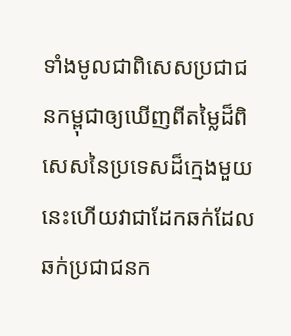ទាំងមូលជាពិសេសប្រជាជនកម្ពុជាឲ្យឃើញពីតម្លៃដ៏ពិសេសនៃប្រទេសដ៏ក្មេងមួយនេះហើយវាជាដែកឆក់ដែលឆក់ប្រជាជនក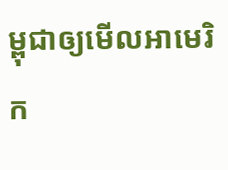ម្ពុជាឲ្យមើលអាមេរិក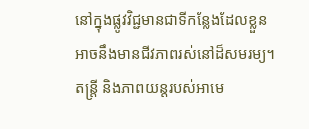នៅក្នុងផ្លូវវិជ្ជមានជាទីកន្លែងដែលខ្លួនអាចនឹងមានជីវភាពរស់នៅដ៏សមរម្យ។ តន្ត្រី និងភាពយន្តរបស់អាមេ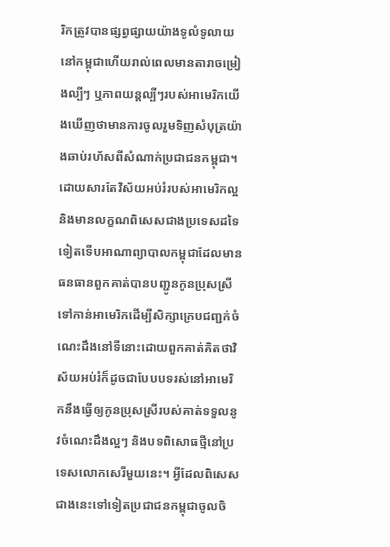រិកត្រូវបានផ្សព្វផ្សាយយ៉ាងទូលំទូលាយនៅកម្ពុជាហើយរាល់ពេលមានតារាចម្រៀងល្បីៗ ឬភាពយន្តល្បីៗរបស់អាមេរិកយើងឃើញថាមានការចូលរួមទិញសំបុត្រយ៉ាងឆាប់រហ័សពីសំណាក់ប្រជាជនកម្ពុជា។
ដោយសារតែវិស័យអប់រំរបស់អាមេរិកល្អ និងមានលក្ខណពិសេសជាងប្រទេសដទៃទៀតទើបអាណាព្យាបាលកម្ពុជាដែលមានធនធានពួកគាត់បានបញ្ជូនកូនប្រុសស្រីទៅកាន់អាមេរិកដើម្បីសិក្សាក្រេបជញ្ជក់ចំណេះដឹងនៅទីនោះដោយពួកគាត់គិតថាវិស័យអប់រំក៏ដូចជាបែបបទរស់នៅអាមេរិកនឹងធ្វើឲ្យកូនប្រុសស្រីរបស់គាត់ទទួលនូវចំណេះដឹងល្អៗ និងបទពិសោធថ្មីនៅប្រទេសលោកសេរីមួយនេះ។ អ្វីដែលពិសេសជាងនេះទៅទៀតប្រជាជនកម្ពុជាចូលចិ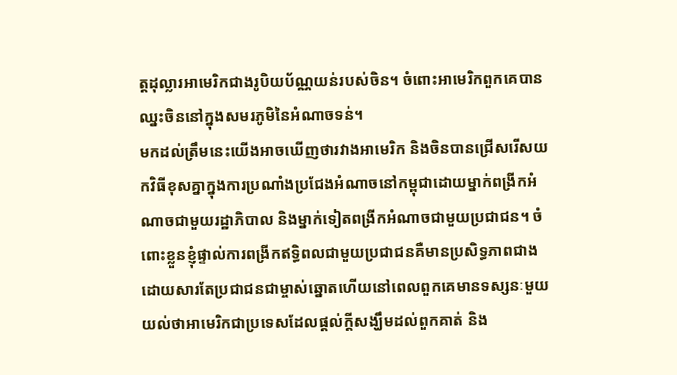ត្តដុល្លារអាមេរិកជាងរូបិយប័ណ្ណយន់របស់ចិន។ ចំពោះអាមេរិកពួកគេបានឈ្នះចិននៅក្នុងសមរភូមិនៃអំណាចទន់។
មកដល់ត្រឹមនេះយើងអាចឃើញថារវាងអាមេរិក និងចិនបានជ្រើសរើសយកវិធីខុសគ្នាក្នុងការប្រណាំងប្រជែងអំណាចនៅកម្ពុជាដោយម្នាក់ពង្រីកអំណាចជាមួយរដ្ឋាភិបាល និងម្នាក់ទៀតពង្រីកអំណាចជាមួយប្រជាជន។ ចំពោះខ្លួនខ្ញុំផ្ទាល់ការពង្រីកឥទ្ធិពលជាមួយប្រជាជនគឺមានប្រសិទ្ធភាពជាងដោយសារតែប្រជាជនជាម្ចាស់ឆ្នោតហើយនៅពេលពួកគេមានទស្សនៈមួយយល់ថាអាមេរិកជាប្រទេសដែលផ្តល់ក្តីសង្ឃឹមដល់ពួកគាត់ និង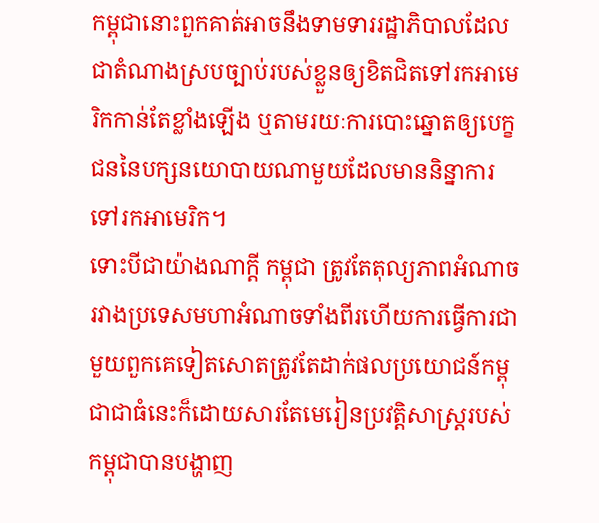កម្ពុជានោះពួកគាត់អាចនឹងទាមទាររដ្ឋាភិបាលដែលជាតំណាងស្របច្បាប់របស់ខ្លួនឲ្យខិតជិតទៅរកអាមេរិកកាន់តែខ្លាំងឡើង ឬតាមរយៈការបោះឆ្នោតឲ្យបេក្ខជននៃបក្សនយោបាយណាមួយដែលមាននិន្នាការទៅរកអាមេរិក។
ទោះបីជាយ៉ាងណាក្តី កម្ពុជា ត្រូវតែតុល្យភាពអំណាចរវាងប្រទេសមហាអំណាចទាំងពីរហើយការធ្វើការជាមួយពួកគេទៀតសោតត្រូវតែដាក់ផលប្រយោជន៍កម្ពុជាជាធំនេះក៏ដោយសារតែមេរៀនប្រវត្តិសាស្ត្ររបស់កម្ពុជាបានបង្ហាញ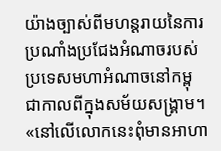យ៉ាងច្បាស់ពីមហន្តរាយនៃការប្រណាំងប្រជែងអំណាចរបស់ប្រទេសមហាអំណាចនៅកម្ពុជាកាលពីក្នុងសម័យសង្គ្រាម។ «នៅលើលោកនេះពុំមានអាហា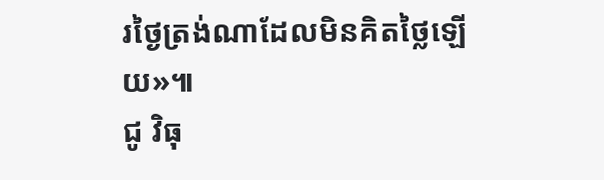រថ្ងៃត្រង់ណាដែលមិនគិតថ្លៃឡើយ»៕
ជូ វិធុ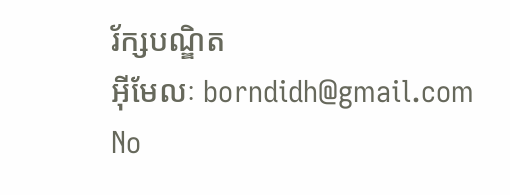រ័ក្សបណ្ឌិត
អ៊ីមែលៈ borndidh@gmail.com
No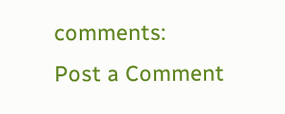comments:
Post a Comment